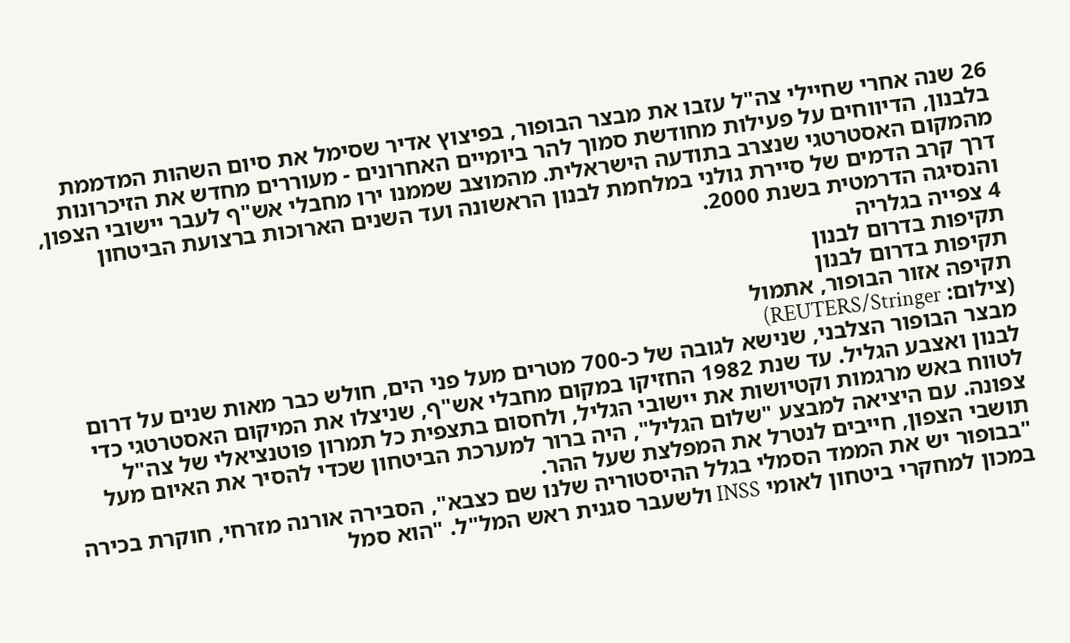26 שנה אחרי שחיילי צה"ל עזבו את מבצר הבופור, בפיצוץ אדיר שסימל את סיום השהות המדממת בלבנון, הדיווחים על פעילות מחודשת סמוך להר ביומיים האחרונים - מעוררים מחדש את הזיכרונות מהמקום האסטרטגי שנצרב בתודעה הישראלית. מהמוצב שממנו ירו מחבלי אש"ף לעבר יישובי הצפון, דרך קרב הדמים של סיירת גולני במלחמת לבנון הראשונה ועד השנים הארוכות ברצועת הביטחון והנסיגה הדרמטית בשנת 2000.
4 צפייה בגלריה
תקיפות בדרום לבנון
תקיפות בדרום לבנון
תקיפה אזור הבופור, אתמול
(צילום: REUTERS/Stringer)
מבצר הבופור הצלבני, שנישא לגובה של כ-700 מטרים מעל פני הים, חולש כבר מאות שנים על דרום לבנון ואצבע הגליל. עד שנת 1982 החזיקו במקום מחבלי אש"ף, שניצלו את המיקום האסטרטגי כדי לטווח באש מרגמות וקטיושות את יישובי הגליל, ולחסום בתצפית כל תמרון פוטנציאלי של צה"ל צפונה. עם היציאה למבצע "שלום הגליל", היה ברור למערכת הביטחון שכדי להסיר את האיום מעל תושבי הצפון, חייבים לנטרל את המפלצת שעל ההר.
"בבופור יש את הממד הסמלי בגלל ההיסטוריה שלנו שם כצבא", הסבירה אורנה מזרחי, חוקרת בכירה במכון למחקרי ביטחון לאומי INSS ולשעבר סגנית ראש המל"ל. "הוא סמל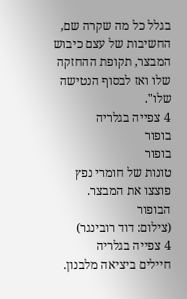בגלל כל מה שקרה שם, החשיבות של עצם כיבוש המבצר, תקופת ההחזקה שלו ואז לבסוף הנטישה שלו".
4 צפייה בגלריה
בופור
בופור
טונות של חומרי נפץ פוצצו את המבצר. הבופור
(צילום: דוד רובינגר)
4 צפייה בגלריה
חיילים ביציאה מלבנון.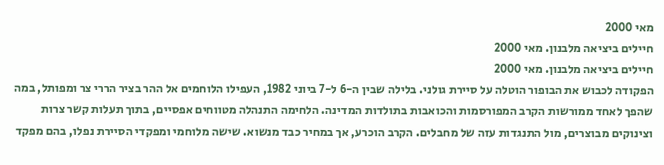מאי 2000
חיילים ביציאה מלבנון. מאי 2000
חיילים ביציאה מלבנון. מאי 2000
הפקודה לכבוש את הבופור הוטלה על סיירת גולני. בלילה שבין ה-6 ל-7 ביוני 1982, העפילו הלוחמים אל ההר בציר הררי צר ומפותל, במה שהפך לאחד ממורשות הקרב המפורסמות והכואבות בתולדות המדינה. הלחימה התנהלה מטווחים אפסיים, בתוך תעלות קשר צרות וצינוקים מבוצרים, מול התנגדות עזה של מחבלים. הקרב הוכרע, אך במחיר כבד מנשוא. שישה מלוחמי ומפקדי הסיירת נפלו, בהם מפקד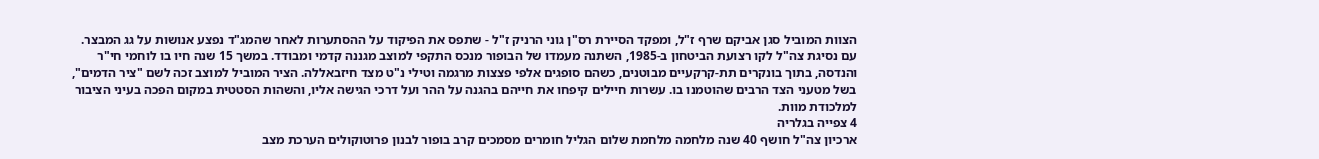הצוות המוביל סגן אביקם שרף ז"ל, ומפקד הסיירת רס"ן גוני הרניק ז"ל - שתפס את הפיקוד על ההסתערות לאחר שהמג"ד נפצע אנושות על גג המבצר.
עם נסיגת צה"ל לקו רצועת הביטחון ב-1985, השתנה מעמדו של הבופור מנכס התקפי למוצב מגננה קדמי ומבודד. במשך 15 שנה חיו בו לוחמי חי"ר והנדסה, בתוך בונקרים תת-קרקעיים מבוטנים, כשהם סופגים אלפי פצצות מרגמה וטילי נ"ט מצד חיזבאללה. הציר המוביל למוצב זכה לשם "ציר הדמים", בשל מטעני הצד הרבים שהוטמנו בו. עשרות חיילים קיפחו את חייהם בהגנה על ההר ועל דרכי הגישה אליו, והשהות הסטטית במקום הפכה בעיני הציבור למלכודת מוות.
4 צפייה בגלריה
ארכיון צה"ל חושף 40 שנה מלחמה מלחמת שלום הגליל חומרים מסמכים קרב בופור לבנון פרוטוקולים הערכת מצב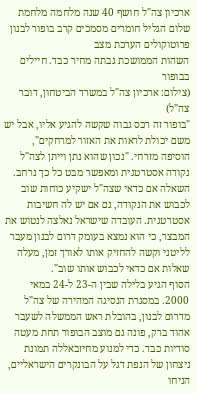ארכיון צה"ל חושף 40 שנה מלחמה מלחמת שלום הגליל חומרים מסמכים קרב בופור לבנון פרוטוקולים הערכת מצב
השהות הממושכת גבתה מחיר כבד. חיילים בבופור
(צילום: ארכיון צה"ל במשרד הביטחון, דובר צה"ל)
"בופור זה רכס גבוה שקשה להגיע אליו, אבל יש משם יכולת לראות את האזור למרחקים", הוסיפה מזרחי. "נכון שהוא נתן וייתן לצה"ל נקודה אסטרטגית ומאפשר מבט כל כך נרחב. השאלה אם כדאי שצה"ל ישקיע כוחות שוב לכבוש את הנקודה, גם אם יש לה חשיבות אסטרטגית. העובדה שישראל נאלצה לנטוש את המבצר, כי הוא נמצא בעומק דרום לבנון מעבר לליטני וקשה להחזיק אותו לאורך זמן, מעלה שאלות אם כדאי לכבוש אותו שוב".
הסוף הגיע בלילה שבין ה-23 ל-24 במאי 2000. במסגרת הנסיגה המהירה של צה"ל מדרום לבנון, בהובלת ראש הממשלה לשעבר אהוד ברק, פונה גם מוצב הבופור תחת מעטה סודיות כבד. כדי למנוע מחיזבאללה תמונת ניצחון של הנפת דגל על הבונקרים הישראליים, הניחו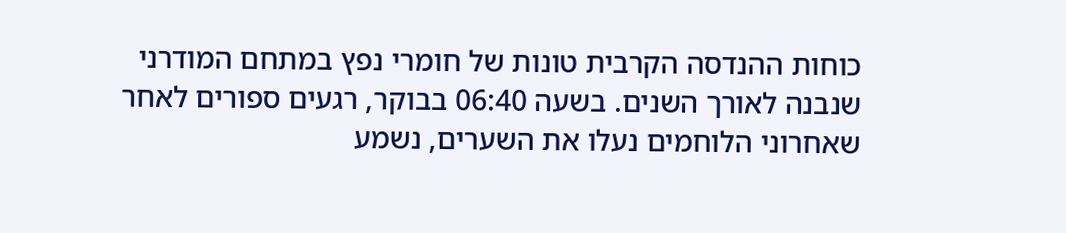כוחות ההנדסה הקרבית טונות של חומרי נפץ במתחם המודרני שנבנה לאורך השנים. בשעה 06:40 בבוקר, רגעים ספורים לאחר שאחרוני הלוחמים נעלו את השערים, נשמע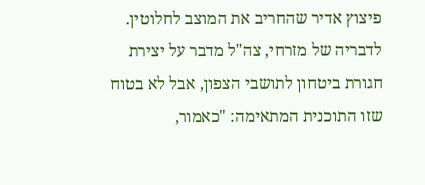פיצוץ אדיר שהחריב את המוצב לחלוטין.
לדבריה של מזרחי, צה"ל מדבר על יצירת חגורת ביטחון לתושבי הצפון, אבל לא בטוח שזו התוכנית המתאימה: "כאמור,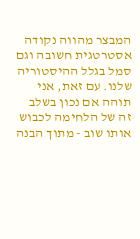המבצר מהווה נקודה אסטרטגית חשובה וגם סמל בגלל ההיסטוריה שלנו. עם זאת, אני תוהה אם נכון בשלב זה של הלחימה לכבוש אותו שוב - מתוך הבנה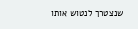שנצטרך לנטוש אותו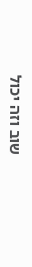שוב וזה יכול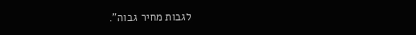לגבות מחיר גבוה".